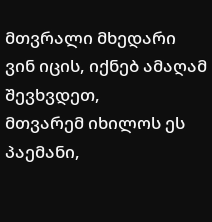მთვრალი მხედარი
ვინ იცის, იქნებ ამაღამ შევხვდეთ,
მთვარემ იხილოს ეს პაემანი,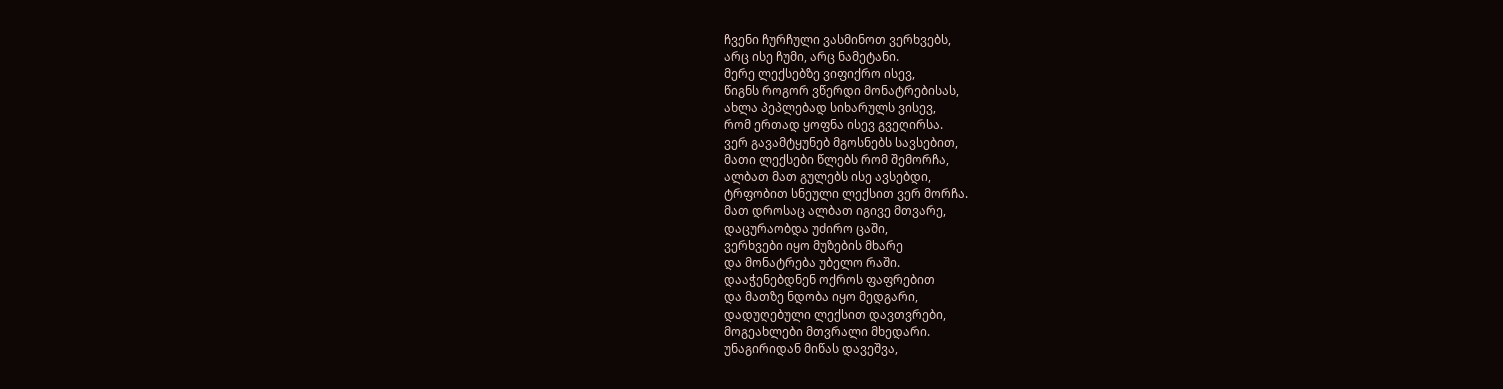ჩვენი ჩურჩული ვასმინოთ ვერხვებს,
არც ისე ჩუმი, არც ნამეტანი.
მერე ლექსებზე ვიფიქრო ისევ,
წიგნს როგორ ვწერდი მონატრებისას,
ახლა პეპლებად სიხარულს ვისევ,
რომ ერთად ყოფნა ისევ გვეღირსა.
ვერ გავამტყუნებ მგოსნებს სავსებით,
მათი ლექსები წლებს რომ შემორჩა,
ალბათ მათ გულებს ისე ავსებდი,
ტრფობით სნეული ლექსით ვერ მორჩა.
მათ დროსაც ალბათ იგივე მთვარე,
დაცურაობდა უძირო ცაში,
ვერხვები იყო მუზების მხარე
და მონატრება უბელო რაში.
დააჭენებდნენ ოქროს ფაფრებით
და მათზე ნდობა იყო მედგარი,
დადუღებული ლექსით დავთვრები,
მოგეახლები მთვრალი მხედარი.
უნაგირიდან მიწას დავეშვა,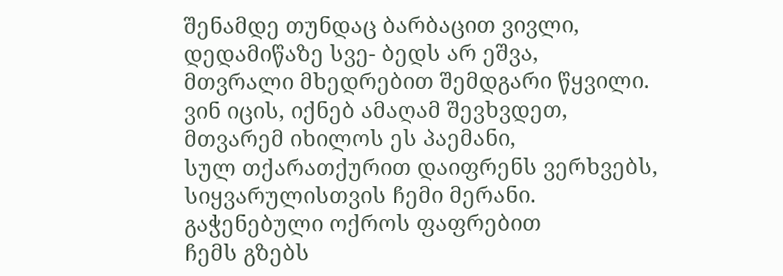შენამდე თუნდაც ბარბაცით ვივლი,
დედამიწაზე სვე- ბედს არ ეშვა,
მთვრალი მხედრებით შემდგარი წყვილი.
ვინ იცის, იქნებ ამაღამ შევხვდეთ,
მთვარემ იხილოს ეს პაემანი,
სულ თქარათქურით დაიფრენს ვერხვებს,
სიყვარულისთვის ჩემი მერანი.
გაჭენებული ოქროს ფაფრებით
ჩემს გზებს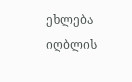ეხლება იღბლის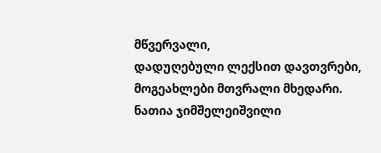მწვერვალი,
დადუღებული ლექსით დავთვრები,
მოგეახლები მთვრალი მხედარი.
ნათია ჯიმშელეიშვილი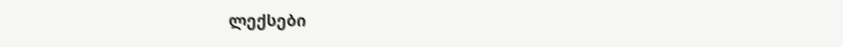ლექსები